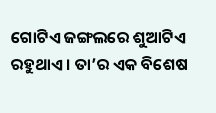ଗୋଟିଏ ଜଙ୍ଗଲରେ ଶୁଆଟିଏ ରହୁଥାଏ। ତା’ର ଏକ ବିଶେଷ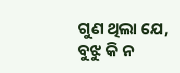ଗୁଣ ଥିଲା ଯେ, ବୁଝୁ କି ନ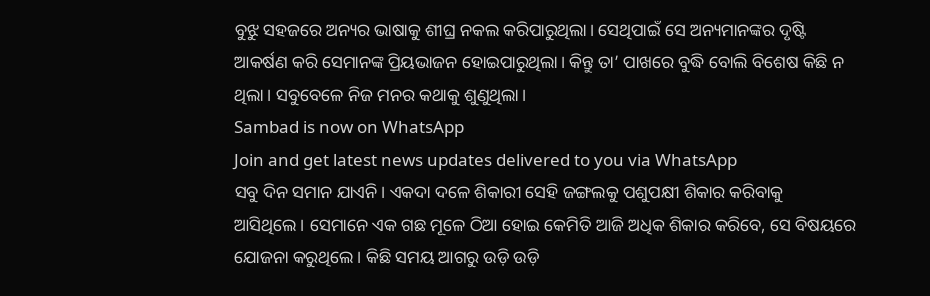ବୁଝୁ ସହଜରେ ଅନ୍ୟର ଭାଷାକୁ ଶୀଘ୍ର ନକଲ କରିପାରୁଥିଲା। ସେଥିପାଇଁ ସେ ଅନ୍ୟମାନଙ୍କର ଦୃଷ୍ଟି ଆକର୍ଷଣ କରି ସେମାନଙ୍କ ପ୍ରିୟଭାଜନ ହୋଇପାରୁଥିଲା। କିନ୍ତୁ ତା’ ପାଖରେ ବୁଦ୍ଧି ବୋଲି ବିଶେଷ କିଛି ନ ଥିଲା। ସବୁବେଳେ ନିଜ ମନର କଥାକୁ ଶୁଣୁଥିଲା।
Sambad is now on WhatsApp
Join and get latest news updates delivered to you via WhatsApp
ସବୁ ଦିନ ସମାନ ଯାଏନି। ଏକଦା ଦଳେ ଶିକାରୀ ସେହି ଜଙ୍ଗଲକୁ ପଶୁପକ୍ଷୀ ଶିକାର କରିବାକୁ ଆସିଥିଲେ। ସେମାନେ ଏକ ଗଛ ମୂଳେ ଠିଆ ହୋଇ କେମିତି ଆଜି ଅଧିକ ଶିକାର କରିବେ, ସେ ବିଷୟରେ ଯୋଜନା କରୁଥିଲେ । କିଛି ସମୟ ଆଗରୁ ଉଡ଼ି ଉଡ଼ି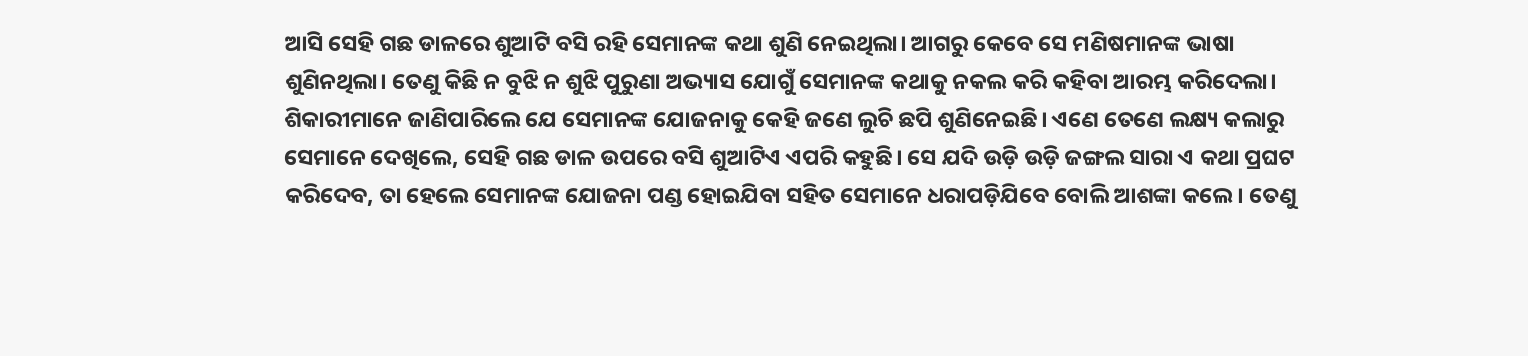ଆସି ସେହି ଗଛ ଡାଳରେ ଶୁଆଟି ବସି ରହି ସେମାନଙ୍କ କଥା ଶୁଣି ନେଇଥିଲା। ଆଗରୁ କେବେ ସେ ମଣିଷମାନଙ୍କ ଭାଷା ଶୁଣିନଥିଲା। ତେଣୁ କିଛି ନ ବୁଝି ନ ଶୁଝି ପୁରୁଣା ଅଭ୍ୟାସ ଯୋଗୁଁ ସେମାନଙ୍କ କଥାକୁ ନକଲ କରି କହିବା ଆରମ୍ଭ କରିଦେଲା।
ଶିକାରୀମାନେ ଜାଣିପାରିଲେ ଯେ ସେମାନଙ୍କ ଯୋଜନାକୁ କେହି ଜଣେ ଲୁଚି ଛପି ଶୁଣିନେଇଛି। ଏଣେ ତେଣେ ଲକ୍ଷ୍ୟ କଲାରୁ ସେମାନେ ଦେଖିଲେ, ସେହି ଗଛ ଡାଳ ଉପରେ ବସି ଶୁଆଟିଏ ଏପରି କହୁଛି। ସେ ଯଦି ଉଡ଼ି ଉଡ଼ି ଜଙ୍ଗଲ ସାରା ଏ କଥା ପ୍ରଘଟ କରିଦେବ, ତା ହେଲେ ସେମାନଙ୍କ ଯୋଜନା ପଣ୍ଡ ହୋଇଯିବା ସହିତ ସେମାନେ ଧରାପଡ଼ିଯିବେ ବୋଲି ଆଶଙ୍କା କଲେ। ତେଣୁ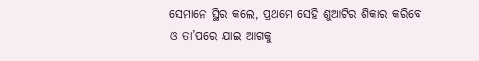ସେମାନେ ସ୍ଥିର କଲେ, ପ୍ରଥମେ ସେହି ଶୁଆଟିର ଶିକାର କରିବେ ଓ ତା’ପରେ ଯାଇ ଆଗକୁ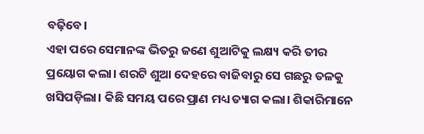ବଢ଼ିବେ।
ଏହା ପରେ ସେମାନଙ୍କ ଭିତରୁ ଜଣେ ଶୁଆଟିକୁ ଲକ୍ଷ୍ୟ କରି ତୀର ପ୍ରୟୋଗ କଲା। ଶରଟି ଶୁଆ ଦେହରେ ବାଜିବାରୁ ସେ ଗଛରୁ ତଳକୁ ଖସିପଡ଼ିଲା। କିଛି ସମୟ ପରେ ପ୍ରାଣ ମଧ୍ୟ ତ୍ୟାଗ କଲା। ଶିକାରିମାନେ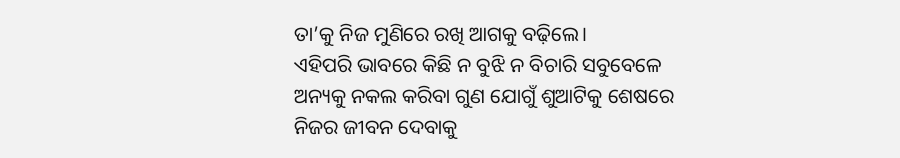ତା’କୁ ନିଜ ମୁଣିରେ ରଖି ଆଗକୁ ବଢ଼ିଲେ।
ଏହିପରି ଭାବରେ କିଛି ନ ବୁଝି ନ ବିଚାରି ସବୁବେଳେ ଅନ୍ୟକୁ ନକଲ କରିବା ଗୁଣ ଯୋଗୁଁ ଶୁଆଟିକୁ ଶେଷରେ ନିଜର ଜୀବନ ଦେବାକୁ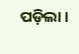ପଡ଼ିଲା ।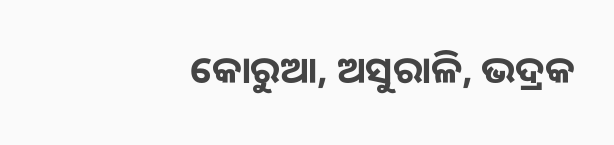କୋରୁଆ, ଅସୁରାଳି, ଭଦ୍ରକ